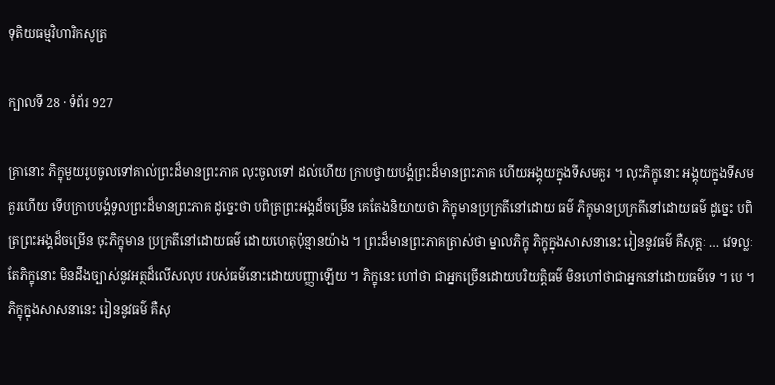ទុតិយធម្មវិហារិកសូត្រ

ក្បាលទី 28 · ទំព័រ 927

គ្រានោះ ភិក្ខុមួយរូបចូលទៅគាល់ព្រះដ៏មានព្រះភាគ លុះចូលទៅ ដល់ហើយ ក្រាបថ្វាយបង្គំព្រះដ៏មានព្រះភាគ ហើយអង្គុយក្នុងទីសមគួរ ។ លុះភិក្ខុនោះ អង្គុយក្នុងទីសមគួរហើយ ទើបក្រាបបង្គំទូលព្រះដ៏មានព្រះភាគ ដូច្នេះថា បពិត្រព្រះអង្គដ៏ចម្រើន គេតែងនិយាយថា ភិក្ខុមានប្រក្រតីនៅដោយ ធម៌ ភិក្ខុមានប្រក្រតីនៅដោយធម៌ ដូច្នេះ បពិត្រព្រះអង្គដ៏ចម្រើន ចុះភិក្ខុមាន ប្រក្រតីនៅដោយធម៌ ដោយហេតុប៉ុន្មានយ៉ាង ។ ព្រះដ៏មានព្រះភាគត្រាស់ថា ម្នាលភិក្ខុ ភិក្ខុក្នុងសាសនានេះ រៀននូវធម៌ គឺសុត្តៈ … វេទល្លៈ តែភិក្ខុនោះ មិនដឹងច្បាស់នូវអត្ថដ៏លើសលុប របស់ធម៌នោះដោយបញ្ញាឡើយ ។ ភិក្ខុនេះ ហៅថា ជាអ្នកច្រើនដោយបរិយត្តិធម៌ មិនហៅថាជាអ្នកនៅដោយធម៌ទេ ។ បេ ។ ភិក្ខុក្នុងសាសនានេះ រៀននូវធម៌ គឺសុ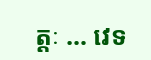ត្តៈ … វេទ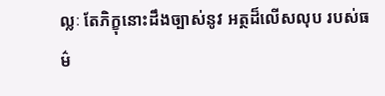ល្លៈ តែភិក្ខុនោះដឹងច្បាស់នូវ អត្ថដ៏លើសលុប របស់ធម៌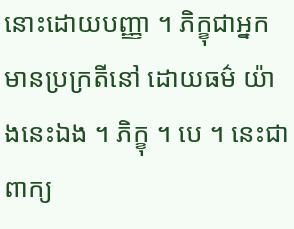នោះដោយបញ្ញា ។ ភិក្ខុជាអ្នកមានប្រក្រតីនៅ ដោយធម៌ យ៉ាងនេះឯង ។ ភិក្ខុ ។ បេ ។ នេះជាពាក្យ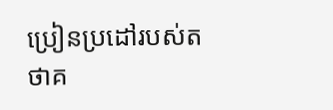ប្រៀនប្រដៅរបស់តថាគ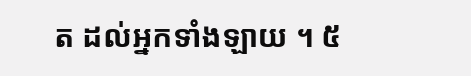ត ដល់អ្នកទាំងឡាយ ។ ៥